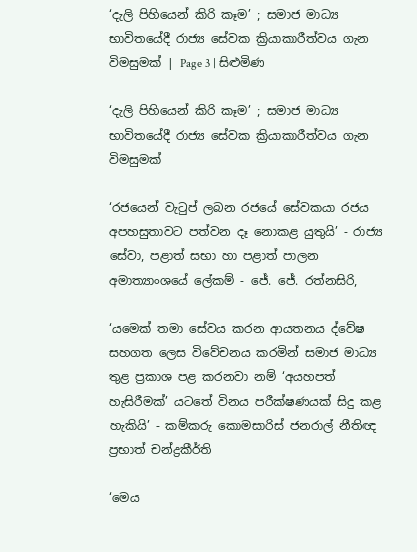‘දැලි පිහියෙන් කිරි කෑම’ ; සමාජ මාධ්‍ය භාවිතයේදී රාජ්‍ය සේවක ක්‍රියාකාරීත්වය ගැන විමසුමක් | Page 3 | සිළුමිණ

‘දැලි පිහියෙන් කිරි කෑම’ ; සමාජ මාධ්‍ය භාවිතයේදී රාජ්‍ය සේවක ක්‍රියාකාරීත්වය ගැන විමසුමක්

‘රජයෙන් වැටුප් ලබන රජයේ සේවකයා රජය අපහසුතාවට පත්වන දෑ නොකළ යුතුයි’ - රාජ්‍ය සේවා, පළාත් සභා හා පළාත් පාලන අමාත්‍යාංශයේ ලේකම් - ජේ. ජේ. රත්නසිරි,

‘යමෙක් තමා සේවය කරන ආයතනය ද්වේෂ සහගත ලෙස විවේචනය කරමින් සමාජ මාධ්‍ය තුළ ප්‍රකාශ පළ කරනවා නම් ‘අයහපත් හැසිරීමක්’ යටතේ විනය පරීක්ෂණයක් සිදු කළ හැකියි’ - කම්කරු කොමසාරිස් ජනරාල් නීතිඥ ප්‍රභාත් චන්ද්‍රකීර්ති

‘මෙය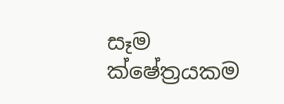සෑම ක්ෂේත්‍රයකම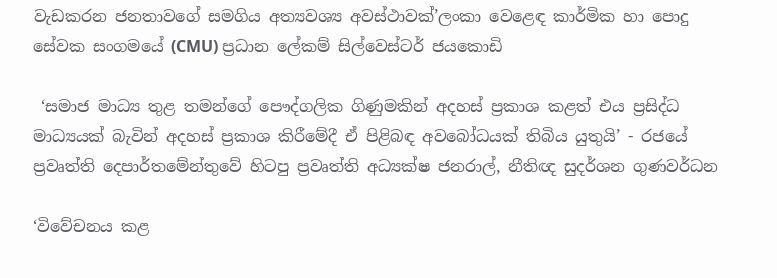වැඩකරන ජනතාවගේ සමගිය අත්‍යවශ්‍ය අවස්ථාවක්’ලංකා වෙළෙඳ කාර්මික හා පොදු සේවක සංගමයේ (CMU) ප්‍රධාන ලේකම් සිල්වෙස්ටර් ජයකොඩි

 ‘සමාජ මාධ්‍ය තුළ තමන්ගේ පෞද්ගලික ගිණුමකින් අදහස් ප්‍රකාශ කළත් එය ප්‍රසිද්ධ මාධ්‍යයක් බැවින් අදහස් ප්‍රකාශ කිරීමේදී ඒ පිළිබඳ අවබෝධයක් තිබිය යුතුයි’ - රජයේ ප්‍රවෘත්ති දෙපාර්තමේන්තුවේ හිටපු ප්‍රවෘත්ති අධ්‍යක්ෂ ජනරාල්, නීතිඥ සුදර්ශන ගුණවර්ධන

‘විවේචනය කළ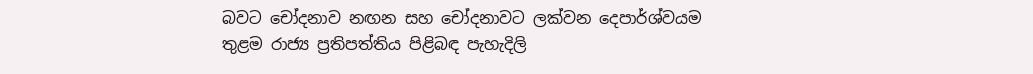බවට චෝදනාව නඟන සහ චෝදනාවට ලක්වන දෙපාර්ශ්වයම තුළම රාජ්‍ය ප්‍රතිපත්තිය පිළිබඳ පැහැදිලි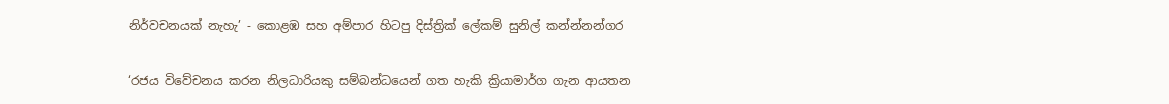නිර්වචනයක් නැහැ’ - කොළඹ සහ අම්පාර හිටපු දිස්ත්‍රික් ලේකම් සුනිල් කන්න්නන්ගර

‘රජය විවේචනය කරන නිලධාරියකු සම්බන්ධයෙන් ගත හැකි ක්‍රියාමාර්ග ගැන ආයතන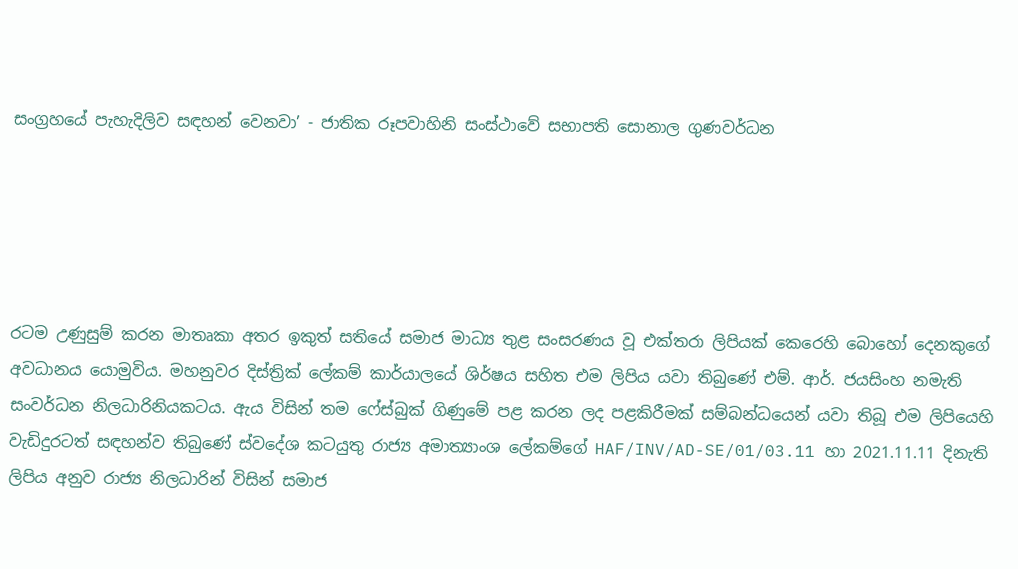සංග්‍රහයේ පැහැදිලිව සඳහන් වෙනවා’ - ජාතික රූපවාහිනි සංස්ථාවේ සභාපති සොනාල ගුණවර්ධන





රටම උණුසුම් කරන මාතෘකා අතර ඉකුත් සතියේ සමාජ මාධ්‍ය තුළ සංසරණය වූ එක්තරා ලිපියක් කෙරෙහි බොහෝ දෙනකුගේ අවධානය යොමුවිය. මහනුවර දිස්ත්‍රික් ලේකම් කාර්යාලයේ ශිර්ෂය සහිත එම ලිපිය යවා තිබුණේ එම්. ආර්. ජයසිංහ නමැති සංවර්ධන නිලධාරිනියකටය. ඇය විසින් තම ෆේස්බුක් ගිණුමේ පළ කරන ලද පළකිරීමක් සම්බන්ධයෙන් යවා තිබූ එම ලිපියෙහි වැඩිදුරටත් සඳහන්ව තිබුණේ ස්වදේශ කටයුතු රාජ්‍ය අමාත්‍යාංශ ලේකම්ගේ HAF/INV/AD-SE/01/03.11 හා 2021.11.11 දිනැති ලිපිය අනුව රාජ්‍ය නිලධාරින් විසින් සමාජ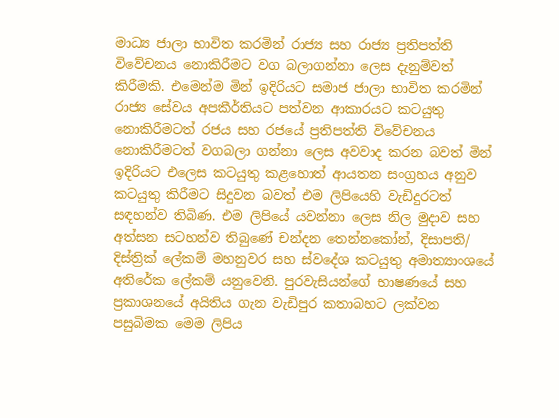මාධ්‍ය ජාලා භාවිත කරමින් රාජ්‍ය සහ රාජ්‍ය ප්‍රතිපත්ති විවේචනය නොකිරීමට වග බලාගන්නා ලෙස දැනුම්වත් කිරීමකි. එමෙන්ම මින් ඉදිරියට සමාජ ජාලා භාවිත කරමින් රාජ්‍ය සේවය අපකීර්තියට පත්වන ආකාරයට කටයුතු නොකිරීමටත් රජය සහ රජයේ ප්‍රතිපත්ති විවේචනය නොකිරීමටත් වගබලා ගන්නා ලෙස අවවාද කරන බවත් මින් ඉදිරියට එලෙස කටයුතු කළහොත් ආයතන සංග්‍රහය අනුව කටයුතු කිරීමට සිදුවන බවත් එම ලිපියෙහි වැඩිදුරටත් සඳහන්ව තිබිණ. එම ලිපියේ යවන්නා ලෙස නිල මුදාව සහ අත්සන සටහන්ව තිබුණේ චන්දන තෙන්නකෝන්, දිසාපති/ දිස්ත්‍රික් ලේකම් මහනුවර සහ ස්වදේශ කටයුතු අමාත්‍යාංශයේ අතිරේක ලේකම් යනුවෙනි. පුරවැසියන්ගේ භාෂණයේ සහ ප්‍රකාශනයේ අයිතිය ගැන වැඩිපුර කතාබහට ලක්වන පසුබිමක මෙම ලිපිය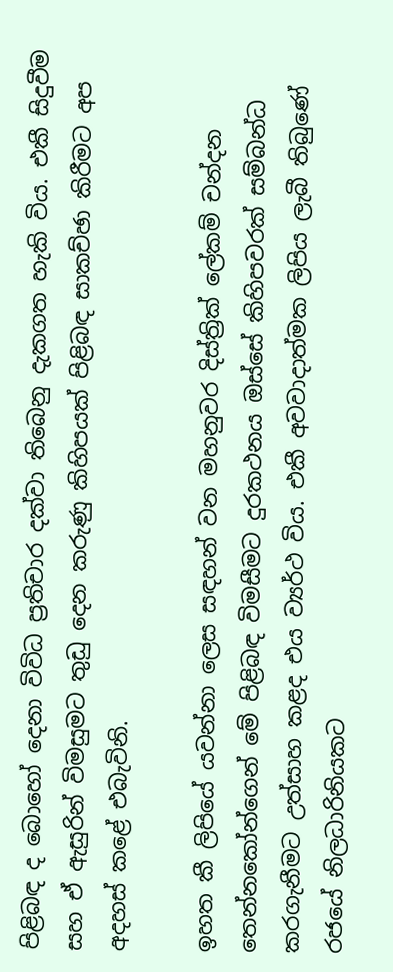පිළිබඳ ද බොහෝ දෙනා විවිධ ප්‍රතිචාර දක්වා තිබෙනු දැකගත හැකි විය. එකී සිදුවීම සහ ඒ ඇසුරින් විමසුමට තුඩු දෙන කරුණු කිහිපයක් පිළිබඳ සාකච්ඡා කිරීමට අප අදහස් කළේ එබැවිනි.

ඉහත කී ලිපියේ යවන්නා ලෙස සඳහන් වන මහනුවර දිස්ත්‍රික් ලේකම් චන්දන තෙන්නකෝන්ගෙන් මේ පිළිබඳ විමසීමට දුරකථනය ඔස්සේ කිහිපවරක් සම්බන්ධ කරගැනීමට උත්සාහ කළද එය ව්‍යර්ථ විය. එකී අවවාදාත්මක ලිපිය ලැබී තිබුණේ රජයේ නිලධාරිනියකට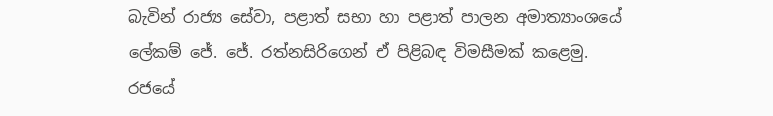බැවින් රාජ්‍ය සේවා, පළාත් සභා හා පළාත් පාලන අමාත්‍යාංශයේ ලේකම් ජේ. ජේ. රත්නසිරිගෙන් ඒ පිළිබඳ විමසීමක් කළෙමු. රජයේ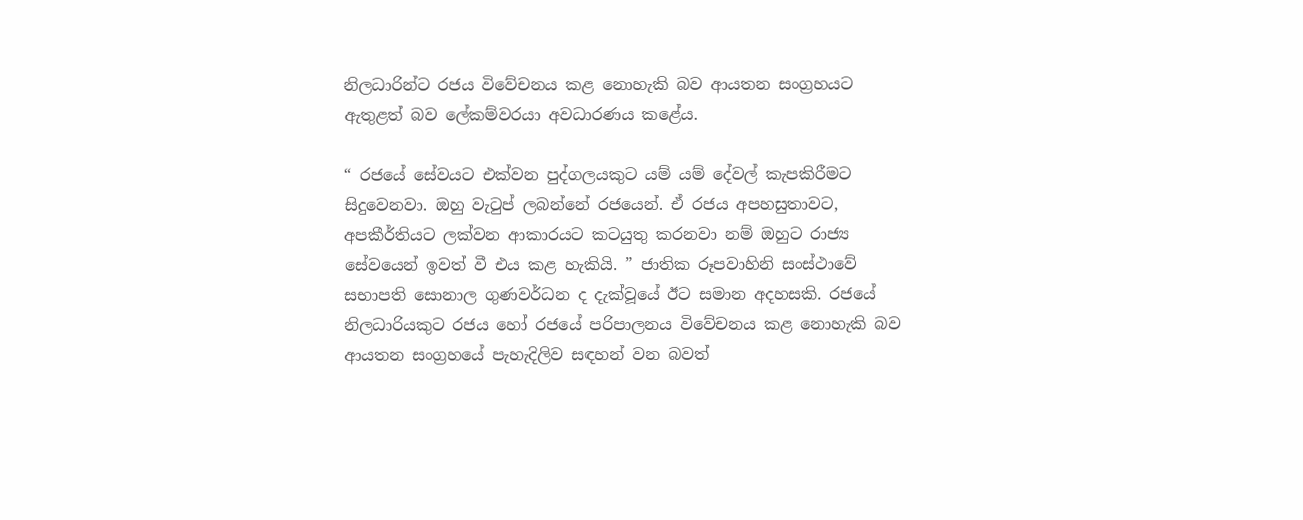නිලධාරින්ට රජය විවේචනය කළ නොහැකි බව ආයතන සංග්‍රහයට ඇතුළත් බව ලේකම්වරයා අවධාරණය කළේය.

“ රජයේ සේවයට එක්වන පුද්ගලයකුට යම් යම් දේවල් කැපකිරීමට සිදුවෙනවා. ඔහු වැටුප් ලබන්නේ රජයෙන්. ඒ රජය අපහසුතාවට, අපකීර්තියට ලක්වන ආකාරයට කටයුතු කරනවා නම් ඔහුට රාජ්‍ය සේවයෙන් ඉවත් වී එය කළ හැකියි. ” ජාතික රූපවාහිනි සංස්ථාවේ සභාපති සොනාල ගුණවර්ධන ද දැක්වූයේ ඊට සමාන අදහසකි. රජයේ නිලධාරියකුට රජය හෝ රජයේ පරිපාලනය විවේචනය කළ නොහැකි බව ආයතන සංග්‍රහයේ පැහැදිලිව සඳහන් වන බවත්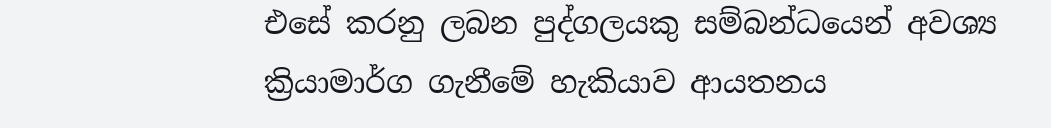එසේ කරනු ලබන පුද්ගලයකු සම්බන්ධයෙන් අවශ්‍ය ක්‍රියාමාර්ග ගැනීමේ හැකියාව ආයතනය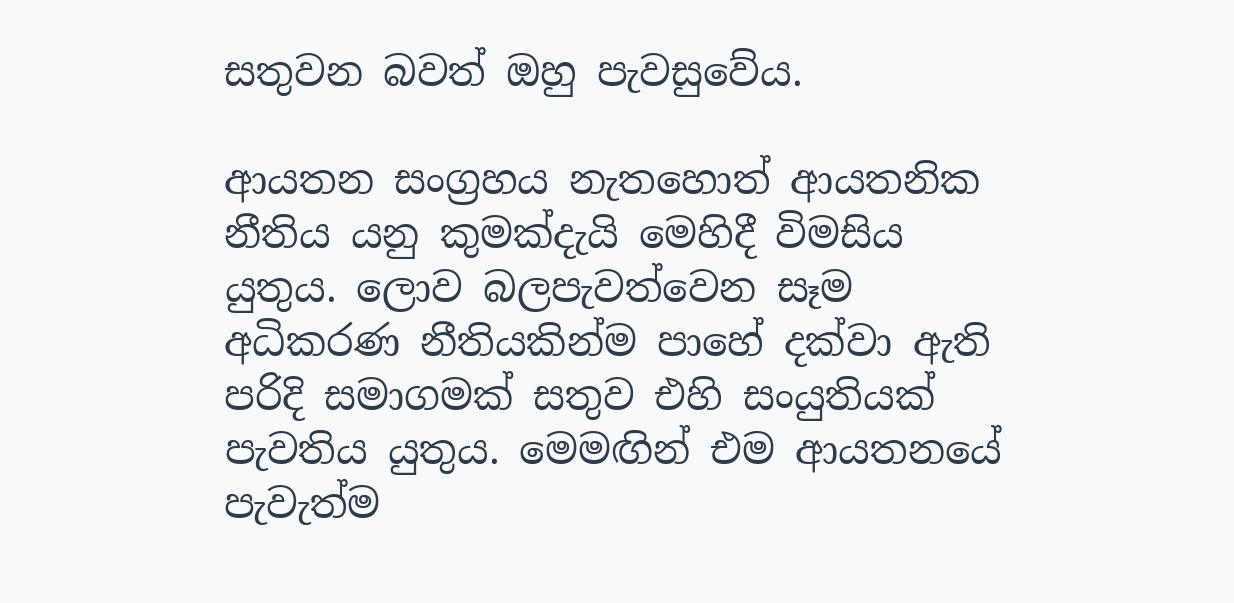සතුවන බවත් ඔහු පැවසුවේය.

ආයතන සංග්‍රහය නැතහොත් ආයතනික නීතිය යනු කුමක්දැයි මෙහිදී විමසිය යුතුය. ලොව බලපැවත්වෙන සෑම අධිකරණ නීතියකින්ම පාහේ දක්වා ඇති පරිදි සමාගමක් සතුව එහි සංයුතියක් පැවතිය යුතුය. මෙමඟින් එම ආයතනයේ පැවැත්ම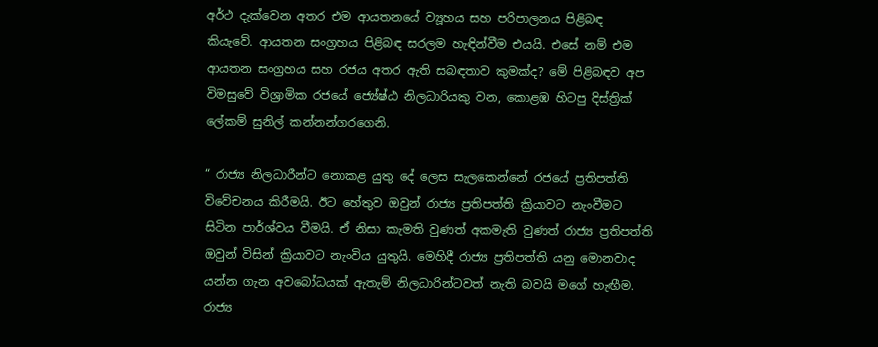අර්ථ දැක්වෙන අතර එම ආයතනයේ ව්‍යූහය සහ පරිපාලනය පිළිබඳ කියැවේ. ආයතන සංග්‍රහය පිළිබඳ සරලම හැඳින්වීම එයයි. එසේ නම් එම ආයතන සංග්‍රහය සහ රජය අතර ඇති සබඳතාව කුමක්ද? මේ පිළිබඳව අප විමසුවේ විශ්‍රාමික රජයේ ජ්‍යේෂ්ඨ නිලධාරියකු වන, කොළඹ හිටපු දිස්ත්‍රික් ලේකම් සුනිල් කන්නන්ගරගෙනි.

“ රාජ්‍ය නිලධාරීන්ට නොකළ යුතු දේ ලෙස සැලකෙන්නේ රජයේ ප්‍රතිපත්ති විවේචනය කිරීමයි. ඊට හේතුව ඔවුන් රාජ්‍ය ප්‍රතිපත්ති ක්‍රියාවට නැංවීමට සිටින පාර්ශ්වය වීමයි. ඒ නිසා කැමති වුණත් අකමැති වුණත් රාජ්‍ය ප්‍රතිපත්ති ඔවුන් විසින් ක්‍රියාවට නැංවිය යුතුයි. මෙහිදී රාජ්‍ය ප්‍රතිපත්ති යනු මොනවාද යන්න ගැන අවබෝධයක් ඇතැම් නිලධාරින්ටවත් නැති බවයි මගේ හැඟීම. රාජ්‍ය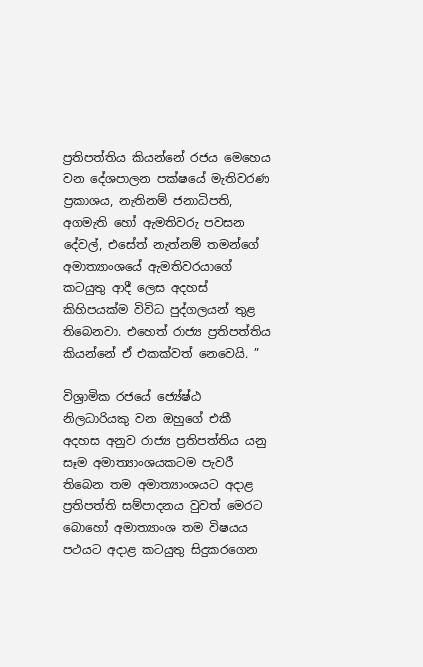ප්‍රතිපත්තිය කියන්නේ රජය මෙහෙය වන දේශපාලන පක්ෂයේ මැතිවරණ ප්‍රකාශය, නැතිනම් ජනාධිපති, අගමැති හෝ ඇමතිවරු පවසන දේවල්, එසේත් නැත්නම් තමන්ගේ අමාත්‍යාංශයේ ඇමතිවරයාගේ කටයුතු ආදී ලෙස අදහස් කිහිපයක්ම විවිධ පුද්ගලයන් තුළ තිබෙනවා. එහෙත් රාජ්‍ය ප්‍රතිපත්තිය කියන්නේ ඒ එකක්වත් නෙවෙයි. ”

විශ්‍රාමික රජයේ ජ්‍යේෂ්ඨ නිලධාරියකු වන ඔහුගේ එකී අදහස අනුව රාජ්‍ය ප්‍රතිපත්තිය යනු සෑම අමාත්‍යාංශයකටම පැවරී තිබෙන තම අමාත්‍යාංශයට අදාළ ප්‍රතිපත්ති සම්පාදනය වුවත් මෙරට බොහෝ අමාත්‍යාංශ තම විෂයය පථයට අදාළ කටයුතු සිදුකරගෙන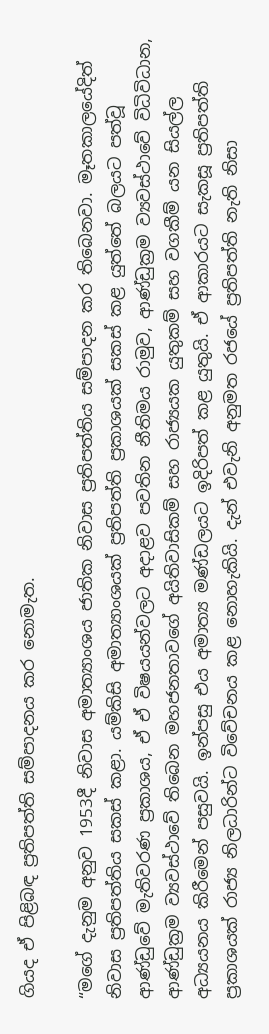ගියද ඒ පිළිබඳ ප්‍රතිපත්ති සම්පාදනය කර නොමැත.

“මගේ දැනුම අනුව 1953දී නිවාස අමාත්‍යාංශය ජාතික නිවාස ප්‍රතිපත්තිය සම්පාදන කර තිබෙනවා. මෑතකාලයේදිත් නිවාස ප්‍රතිපත්තිය සකස් කළා. යම්කිසි අමාත්‍යාංශයක් ප්‍රතිපත්ති ප්‍රකාශයක් සකස් කළ යුත්තේ බලයට පත්වූ ආණ්ඩුවේ මැතිවරණ ප්‍රකාශය, ඒ ඒ විෂයයන්වලට අදාළව පවතින නීතිමය රාමුව, ආණ්ඩුක්‍රම ව්‍යවස්ථාවේ විධිවිධාන, ආණ්ඩුක්‍රම ව්‍යවස්ථාවේ තිබෙන මහජනතාවගේ අයිතිවාසිකම් සහ රාජ්‍යයක යුතුකම් සහ වගකීම් යන සියල්ල අධ්‍යයනය කිරීමෙන් පසුවයි. ඉන්පසු එය අමාත්‍ය මණ්ඩලයට ඉදිරිපත් කළ යුතුයි. ඒ ආකාරයට සැකසූ ප්‍රතිපත්ති ප්‍රකාශයක් රාජ්‍ය නිලධාරින්ට විවේචනය කළ නොහැකියි. දැන් එවැනි අනුමත රජයේ ප්‍රතිපත්ති නැති නිසා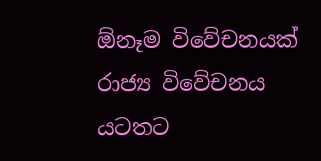ඕනෑම විවේචනයක් රාජ්‍ය විවේචනය යටතට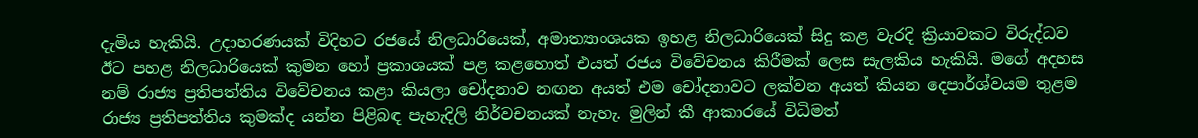දැමිය හැකියි. උදාහරණයක් විදිහට රජයේ නිලධාරියෙක්, අමාත්‍යාංශයක ඉහළ නිලධාරියෙක් සිදු කළ වැරදි ක්‍රියාවකට විරුද්ධව ඊට පහළ නිලධාරියෙක් කුමන හෝ ප්‍රකාශයක් පළ කළහොත් එයත් රජය විවේචනය කිරීමක් ලෙස සැලකිය හැකියි. මගේ අදහස නම් රාජ්‍ය ප්‍රතිපත්තිය විවේචනය කළා කියලා චෝදනාව නඟන අයත් එම චෝදනාවට ලක්වන අයත් කියන දෙපාර්ශ්වයම තුළම රාජ්‍ය ප්‍රතිපත්තිය කුමක්ද යන්න පිළිබඳ පැහැදිලි නිර්වචනයක් නැහැ. මුලින් කී ආකාරයේ විධිමත්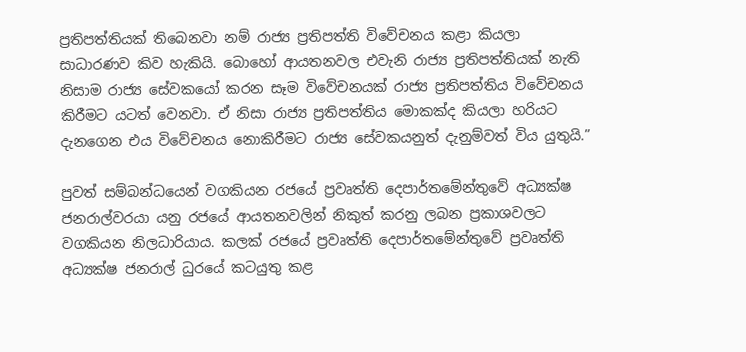ප්‍රතිපත්තියක් තිබෙනවා නම් රාජ්‍ය ප්‍රතිපත්ති විවේචනය කළා කියලා සාධාරණව කිව හැකියි. බොහෝ ආයතනවල එවැනි රාජ්‍ය ප්‍රතිපත්තියක් නැති නිසාම රාජ්‍ය සේවකයෝ කරන සෑම විවේචනයක් රාජ්‍ය ප්‍රතිපත්තිය විවේචනය කිරීමට යටත් වෙනවා. ඒ නිසා රාජ්‍ය ප්‍රතිපත්තිය මොකක්ද කියලා හරියට දැනගෙන එය විවේචනය නොකිරීමට රාජ්‍ය සේවකයනුත් දැනුම්වත් විය යුතුයි.”

පුවත් සම්බන්ධයෙන් වගකියන රජයේ ප්‍රවෘත්ති දෙපාර්තමේන්තුවේ අධ්‍යක්ෂ ජනරාල්වරයා යනු රජයේ ආයතනවලින් නිකුත් කරනු ලබන ප්‍රකාශවලට වගකියන නිලධාරියාය. කලක් රජයේ ප්‍රවෘත්ති දෙපාර්තමේන්තුවේ ප්‍රවෘත්ති අධ්‍යක්ෂ ජනරාල් ධුරයේ කටයුතු කළ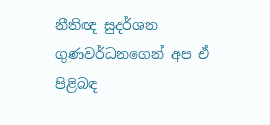නීතිඥ සුදර්ශන ගුණවර්ධනගෙන් අප ඒ පිළිබඳ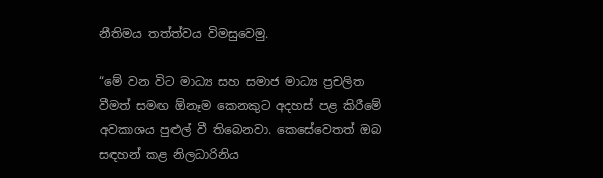නීතිමය තත්ත්වය විමසුවෙමු.

“මේ වන විට මාධ්‍ය සහ සමාජ මාධ්‍ය ප්‍රචලිත වීමත් සමඟ ඕනෑම කෙනකුට අදහස් පළ කිරීමේ අවකාශය පුළුල් වී තිබෙනවා. කෙසේවෙතත් ඔබ සඳහන් කළ නිලධාරිනිය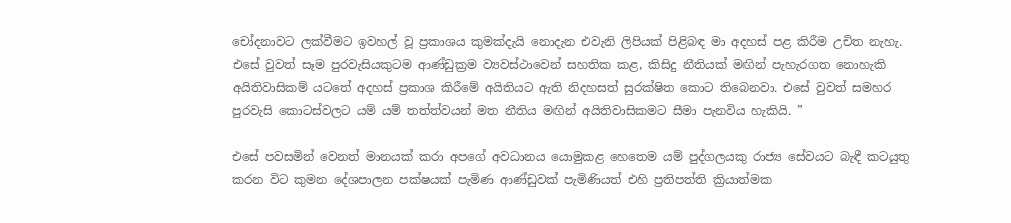චෝදනාවට ලක්වීමට ඉවහල් වූ ප්‍රකාශය කුමක්දැයි නොදැන එවැනි ලිපියක් පිළිබඳ මා අදහස් පළ කිරීම උචිත නැහැ. එසේ වුවත් සෑම පුරවැසියකුටම ආණ්ඩුක්‍රම ව්‍යවස්ථාවෙන් සහතික කළ, කිසිදු නීතියක් මඟින් පැහැරගත නොහැකි අයිතිවාසිකම් යටතේ අදහස් ප්‍රකාශ කිරීමේ අයිතියට ඇති නිදහසත් සුරක්ෂිත කොට තිබෙනවා. එසේ වුවත් සමහර පුරවැසි කොටස්වලට යම් යම් තත්ත්වයන් මත නීතිය මඟින් අයිතිවාසිකමට සීමා පැනවිය හැකියි. ”

එසේ පවසමින් වෙනත් මානයක් කරා අපගේ අවධානය යොමුකළ හෙතෙම යම් පුද්ගලයකු රාජ්‍ය සේවයට බැඳී කටයුතු කරන විට කුමන දේශපාලන පක්ෂයක් පැමිණ ආණ්ඩුවක් පැමිණියත් එහි ප්‍රතිපත්ති ක්‍රියාත්මක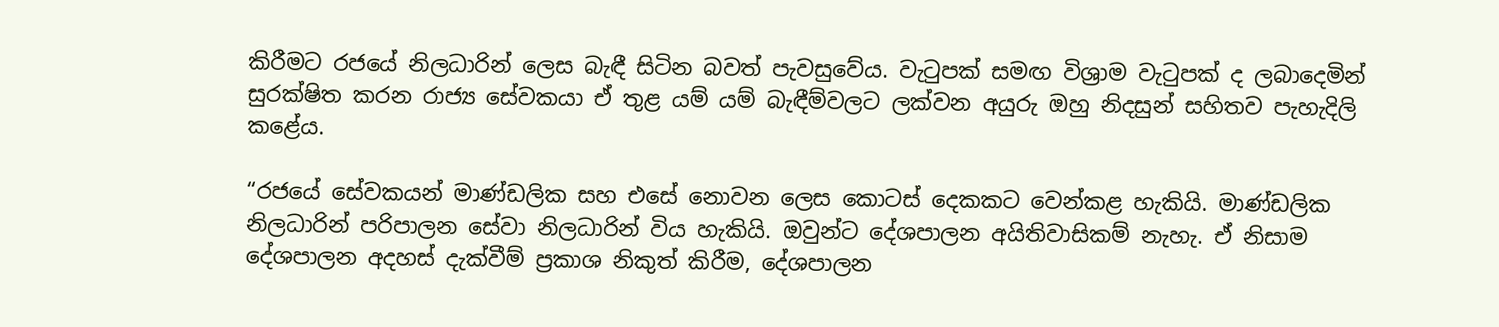කිරීමට රජයේ නිලධාරින් ලෙස බැඳී සිටින බවත් පැවසුවේය. වැටුපක් සමඟ විශ්‍රාම වැටුපක් ද ලබාදෙමින් සුරක්ෂිත කරන රාජ්‍ය සේවකයා ඒ තුළ යම් යම් බැඳීම්වලට ලක්වන අයුරු ඔහු නිදසුන් සහිතව පැහැදිලි කළේය.

“රජයේ සේවකයන් මාණ්ඩලික සහ එසේ නොවන ලෙස කොටස් දෙකකට වෙන්කළ හැකියි. මාණ්ඩලික නිලධාරින් පරිපාලන සේවා නිලධාරින් විය හැකියි. ඔවුන්ට දේශපාලන අයිතිවාසිකම් නැහැ. ඒ නිසාම දේශපාලන අදහස් දැක්වීම් ප්‍රකාශ නිකුත් කිරීම, දේශපාලන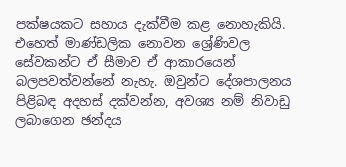පක්ෂයකට සහාය දැක්වීම කළ නොහැකියි. එහෙත් මාණ්ඩලික නොවන ශ්‍රේණිවල සේවකන්ට ඒ සීමාව ඒ ආකාරයෙන් බලපවත්වන්නේ නැහැ. ඔවුන්ට දේශපාලනය පිළිබඳ අදහස් දක්වන්න, අවශ්‍ය නම් නිවාඩු ලබාගෙන ඡන්දය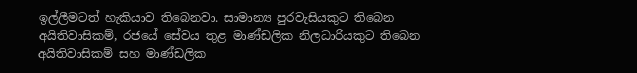ඉල්ලීමටත් හැකියාව තිබෙනවා. සාමාන්‍ය පුරවැසියකුට තිබෙන අයිතිවාසිකම්, රජයේ සේවය තුළ මාණ්ඩලික නිලධාරියකුට තිබෙන අයිතිවාසිකම් සහ මාණ්ඩලික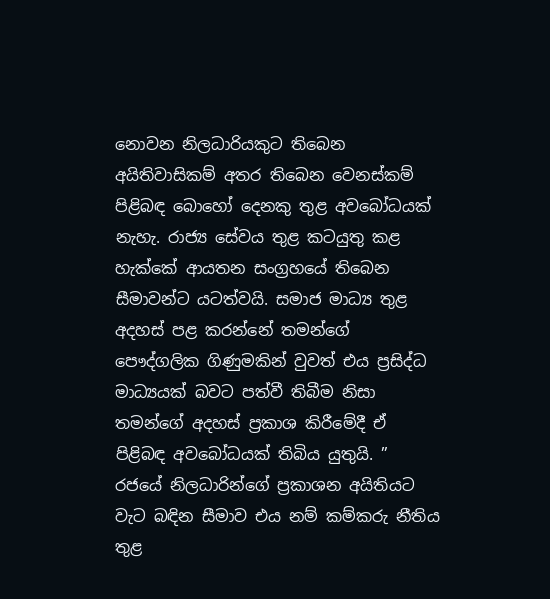නොවන නිලධාරියකුට තිබෙන අයිතිවාසිකම් අතර තිබෙන වෙනස්කම් පිළිබඳ බොහෝ දෙනකු තුළ අවබෝධයක් නැහැ. රාජ්‍ය සේවය තුළ කටයුතු කළ හැක්කේ ආයතන සංග්‍රහයේ තිබෙන සීමාවන්ට යටත්වයි. සමාජ මාධ්‍ය තුළ අදහස් පළ කරන්නේ තමන්ගේ පෞද්ගලික ගිණුමකින් වුවත් එය ප්‍රසිද්ධ මාධ්‍යයක් බවට පත්වී තිබීම නිසා තමන්ගේ අදහස් ප්‍රකාශ කිරීමේදී ඒ පිළිබඳ අවබෝධයක් තිබිය යුතුයි. ” රජයේ නිලධාරින්ගේ ප්‍රකාශන අයිතියට වැට බඳින සීමාව එය නම් කම්කරු නීතිය තුළ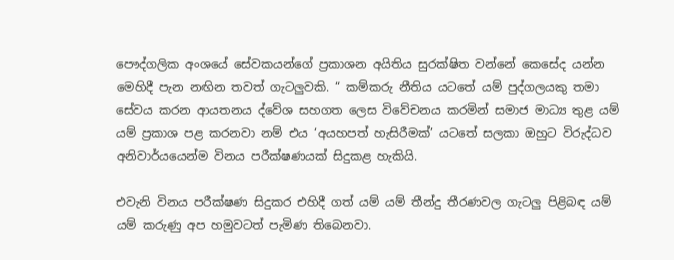පෞද්ගලික අංශයේ සේවකයන්ගේ ප්‍රකාශන අයිතිය සුරක්ෂිත වන්නේ කෙසේද යන්න මෙහිදී පැන නඟින තවත් ගැටලුවකි. “ කම්කරු නීතිය යටතේ යම් පුද්ගලයකු තමා සේවය කරන ආයතනය ද්වේශ සහගත ලෙස විවේචනය කරමින් සමාජ මාධ්‍ය තුළ යම් යම් ප්‍රකාශ පළ කරනවා නම් එය ‘අයහපත් හැසිරීමක්’ යටතේ සලකා ඔහුට විරුද්ධව අනිවාර්යයෙන්ම විනය පරීක්ෂණයක් සිදුකළ හැකියි.

එවැනි විනය පරීක්ෂණ සිදුකර එහිදී ගත් යම් යම් තීන්දු තීරණවල ගැටලු පිළිබඳ යම් යම් කරුණු අප හමුවටත් පැමිණ තිබෙනවා.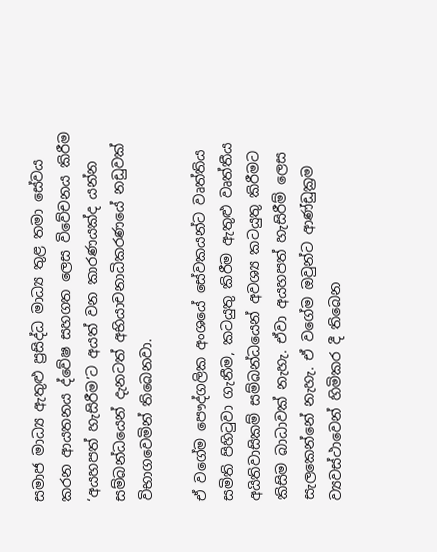සමාජ මාධ්‍ය ඇතුළු ප්‍රසිද්ධ මාධ්‍ය තුළ තමා සේවය කරන ආයතනය ද්වේෂ සහගත ලෙස විවේචනය කිරීම ‘අයහපත් හැසිරීම’ට අයත් වන කාරණයක්ද යන්න සම්බන්ධයෙන් දැනටත් අභියාචනාධිකරණයේ නඩුවක් විභාගවෙමින් තිබෙනවා.

ඒ වගේම පෞද්ගලික අංශයේ සේවකයන්ට වෘත්තිය සමිති පිහිටුවා ගැනීම, කටයුතු කිරීම ඇතුළු වෘත්තීය අයිතිවාසිකම් සම්බන්ධයෙන් අවශ්‍ය කටයුතු කිරීමට කිසිම බාධාවක් නැහැ. ඒවා අයහපත් හැසිරීම් ලෙස සැලකෙන්නේ නැහැ. ඒ වගේම ඔවුන්ට ආණ්ඩුක්‍රම ව්‍යවස්ථාවෙන් හිමිකර දී තිබෙන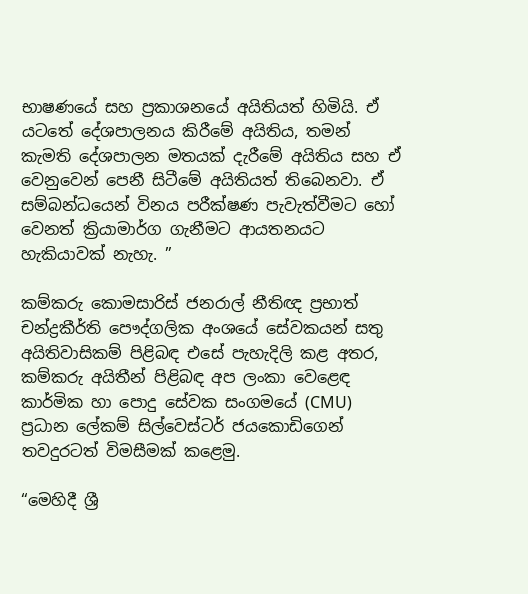භාෂණයේ සහ ප්‍රකාශනයේ අයිතියත් හිමියි. ඒ යටතේ දේශපාලනය කිරීමේ අයිතිය, තමන් කැමති දේශපාලන මතයක් දැරීමේ අයිතිය සහ ඒ වෙනුවෙන් පෙනී සිටීමේ අයිතියත් තිබෙනවා. ඒ සම්බන්ධයෙන් විනය පරීක්ෂණ පැවැත්වීමට හෝ වෙනත් ක්‍රියාමාර්ග ගැනීමට ආයතනයට හැකියාවක් නැහැ. ”

කම්කරු කොමසාරිස් ජනරාල් නීතිඥ ප්‍රභාත් චන්ද්‍රකීර්ති පෞද්ගලික අංශයේ සේවකයන් සතු අයිතිවාසිකම් පිළිබඳ එසේ පැහැදිලි කළ අතර, කම්කරු අයිතීන් පිළිබඳ අප ලංකා වෙළෙඳ කාර්මික හා පොදු සේවක සංගමයේ (CMU) ප්‍රධාන ලේකම් සිල්වෙස්ටර් ජයකොඩිගෙන් තවදුරටත් විමසීමක් කළෙමු.

“මෙහිදී ශ්‍රී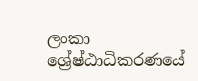ලංකා ශ්‍රේෂ්ඨාධිකරණයේ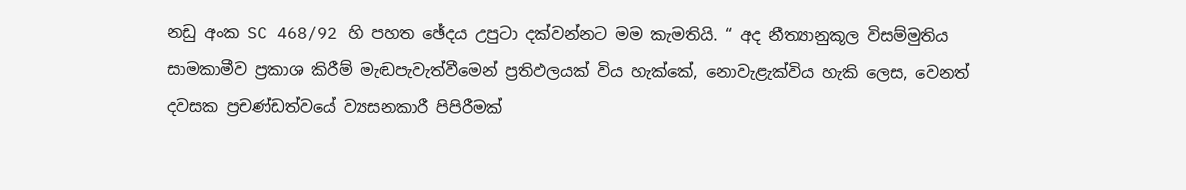නඩු අංක SC 468/92 හි පහත ඡේදය උපුටා දක්වන්නට මම කැමතියි. “ අද නීත්‍යානුකූල විසම්මුතිය සාමකාමීව ප්‍රකාශ කිරීම් මැඬපැවැත්වීමෙන් ප්‍රතිඵලයක් විය හැක්කේ, නොවැළැක්විය හැකි ලෙස, වෙනත් දවසක ප්‍රචණ්ඩත්වයේ ව්‍යසනකාරී පිපිරීමක්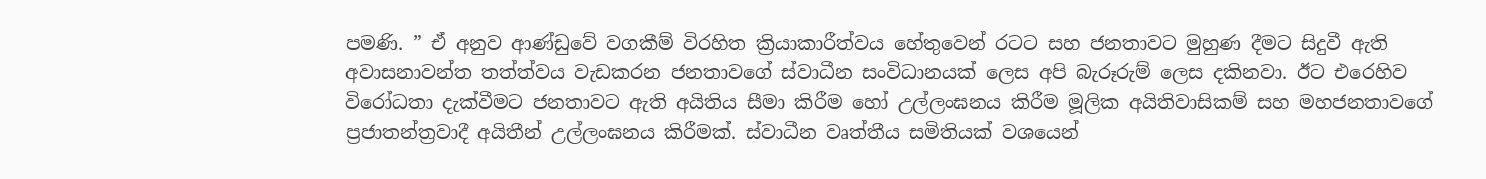පමණි. ” ඒ අනුව ආණ්ඩුවේ වගකීම් විරහිත ක්‍රියාකාරීත්වය හේතුවෙන් රටට සහ ජනතාවට මුහුණ දීමට සිදුවී ඇති අවාසනාවන්ත තත්ත්වය වැඩකරන ජනතාවගේ ස්වාධීන සංවිධානයක් ලෙස අපි බැරූරුම් ලෙස දකිනවා. ඊට එරෙහිව විරෝධතා දැක්වීමට ජනතාවට ඇති අයිතිය සීමා කිරීම හෝ උල්ලංඝනය කිරීම මූලික අයිතිවාසිකම් සහ මහජනතාවගේ ප්‍රජාතන්ත්‍රවාදී අයිතීන් උල්ලංඝනය කිරීමක්. ස්වාධීන වෘත්තීය සමිතියක් වශයෙන්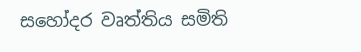සහෝදර වෘත්තිය සමිති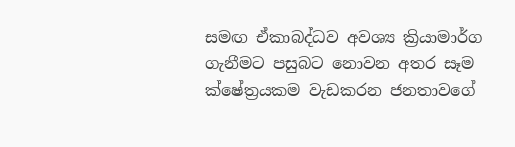සමඟ ඒකාබද්ධව අවශ්‍ය ක්‍රියාමාර්ග ගැනීමට පසුබට නොවන අතර සෑම ක්ෂේත්‍රයකම වැඩකරන ජනතාවගේ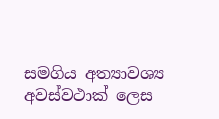සමගිය අත්‍යාවශ්‍ය අවස්වථාක් ලෙස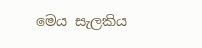මෙය සැලකිය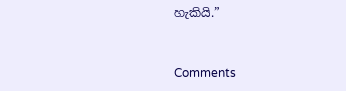හැකියි.”



Comments